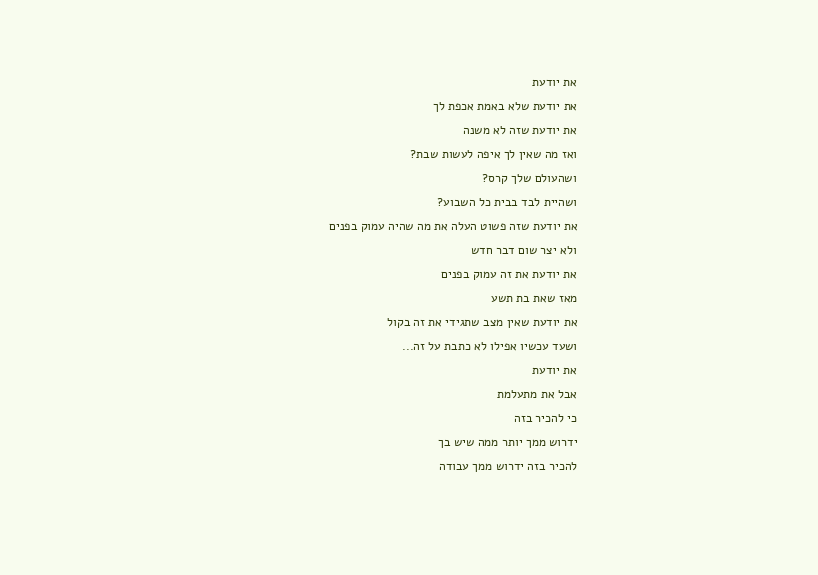את יודעת
את יודעת שלא באמת אכפת לך
את יודעת שזה לא משנה
ואז מה שאין לך איפה לעשות שבת?
ושהעולם שלך קרס?
ושהיית לבד בבית כל השבוע?
את יודעת שזה פשוט העלה את מה שהיה עמוק בפנים
ולא יצר שום דבר חדש
את יודעת את זה עמוק בפנים
מאז שאת בת תשע
את יודעת שאין מצב שתגידי את זה בקול
ושעד עכשיו אפילו לא כתבת על זה...
את יודעת
אבל את מתעלמת
כי להכיר בזה
ידרוש ממך יותר ממה שיש בך
להכיר בזה ידרוש ממך עבודה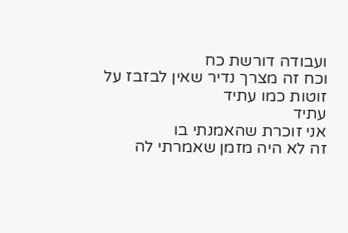ועבודה דורשת כח
וכח זה מצרך נדיר שאין לבזבז על זוטות כמו עתיד
עתיד
אני זוכרת שהאמנתי בו
זה לא היה מזמן שאמרתי לה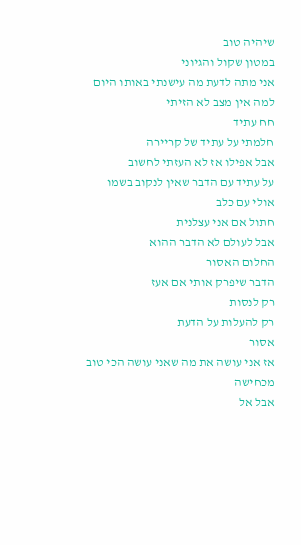שיהיה טוב
במטון שקול והגיוני
אני מתה לדעת מה עישנתי באותו היום
למה אין מצב לא הזיתי
חח עתיד
חלמתי על עתיד של קריירה
אבל אפילו אז לא העזתי לחשוב
על עתיד עם הדבר שאין לנקוב בשמו
אולי עם כלב
חתול אם אני עצלנית
אבל לעולם לא הדבר ההוא
החלום האסור
הדבר שיפרק אותי אם אעז
רק לנסות
רק להעלות על הדעת
אסור
אז אני עושה את מה שאני עושה הכי טוב
מכחישה
אבל אל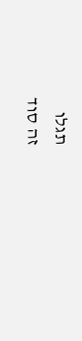תגלו
זה סוד